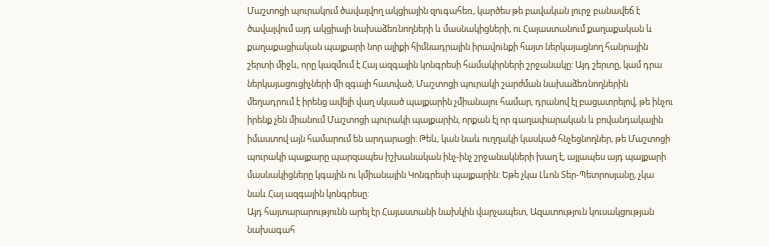Մաշտոցի պուրակում ծավալվող ակցիային զուգահեռ, կարծես թե բավական լուրջ բանավեճ է ծավալվում այդ ակցիայի նախաձեռնողների և մասնակիցների, ու Հայաստանում քաղաքական և քաղաքացիական պայքարի նոր ալիքի հիմնադրային իրավունքի հայտ ներկայացնող հանրային շերտի միջև, որը կազմում է Հայ ազգային կոնգրեսի համակիրների շրջանակը: Այդ շերտը, կամ դրա ներկայացուցիչների մի զգալի հատված, Մաշտոցի պուրակի շարժման նախաձեռնողներին մեղադրում է իրենց ավելի վաղ սկսած պայքարին չմիանալու համար, դրանով էլ բացատրելով, թե ինչու իրենք չեն միանում Մաշտոցի պուրակի պայքարին, որքան էլ որ գաղափարական և բովանդակային իմաստով այն համարում են արդարացի: Թեև, կան նաև ուղղակի կասկած հնչեցնողներ, թե Մաշտոցի պուրակի պայքարը պարզապես իշխանական ինչ-ինչ շրջանակների խաղ է, այլապես այդ պայքարի մասնակիցները կգային ու կմիանային Կոնգրեսի պայքարին: Եթե չկա Լևոն Տեր-Պետրոսյանը, չկա նաև Հայ ազգային կոնգրեսը:
Այդ հայտարարությունն արել էր Հայաստանի նախկին վարչապետ, Ազատություն կուսակցության նախագահ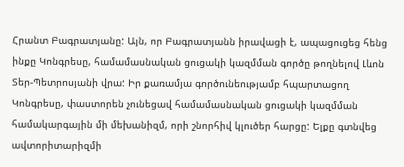Հրանտ Բագրատյանը: Այն, որ Բագրատյանն իրավացի է, ապացուցեց հենց ինքը Կոնգրեսը, համամասնական ցուցակի կազմման գործը թողնելով Լևոն Տեր-Պետրոսյանի վրա: Իր քառամյա գործունեությամբ հպարտացող Կոնգրեսը, փաստորեն չունեցավ համամասնական ցուցակի կազմման համակարգային մի մեխանիզմ, որի շնորհիվ կլուծեր հարցը: Ելքը գտնվեց ավտորիտարիզմի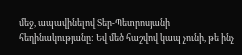մեջ, ապավինելով Տեր-Պետրոսյանի հեղինակությանը: Եվ մեծ հաշվով կապ չունի, թե ինչ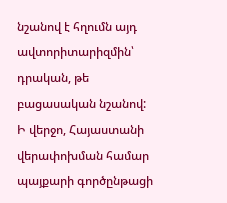նշանով է հղումն այդ ավտորիտարիզմին՝ դրական, թե բացասական նշանով:
Ի վերջո, Հայաստանի վերափոխման համար պայքարի գործընթացի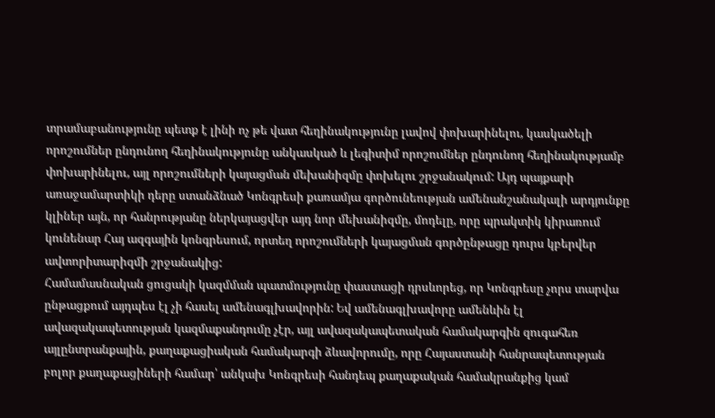տրամաբանությունը պետք է լինի ոչ թե վատ հեղինակությունը լավով փոխարինելու, կասկածելի որոշումներ ընդունող հեղինակությունը անկասկած և լեգիտիմ որոշումներ ընդունող հեղինակությամբ փոխարինելու, այլ որոշումների կայացման մեխանիզմը փոխելու շրջանակում: Այդ պայքարի առաջամարտիկի դերը ստանձնած Կոնգրեսի քառամյա գործունեության ամենանշանակալի արդյունքը կլիներ այն, որ հանրությանը ներկայացվեր այդ նոր մեխանիզմը, մոդելը, որը պրակտիկ կիրառում կունենար Հայ ազգային կոնգրեսում, որտեղ որոշումների կայացման գործընթացը դուրս կբերվեր ավտորիտարիզմի շրջանակից:
Համամասնական ցուցակի կազմման պատմությունը փաստացի դրսևորեց, որ Կոնգրեսը չորս տարվա ընթացքում այդպես էլ չի հասել ամենագլխավորին: Եվ ամենագլխավորը ամենևին էլ ավազակապետության կազմաքանդումը չէր, այլ ավազակապետական համակարգին զուգահեռ այլընտրանքային, քաղաքացիական համակարգի ձևավորումը, որը Հայաստանի հանրապետության բոլոր քաղաքացիների համար՝ անկախ Կոնգրեսի հանդեպ քաղաքական համակրանքից կամ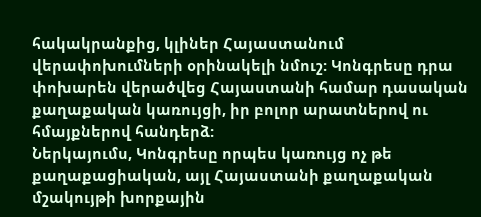հակակրանքից, կլիներ Հայաստանում վերափոխումների օրինակելի նմուշ: Կոնգրեսը դրա փոխարեն վերածվեց Հայաստանի համար դասական քաղաքական կառույցի, իր բոլոր արատներով ու հմայքներով հանդերձ:
Ներկայումս, Կոնգրեսը որպես կառույց ոչ թե քաղաքացիական, այլ Հայաստանի քաղաքական մշակույթի խորքային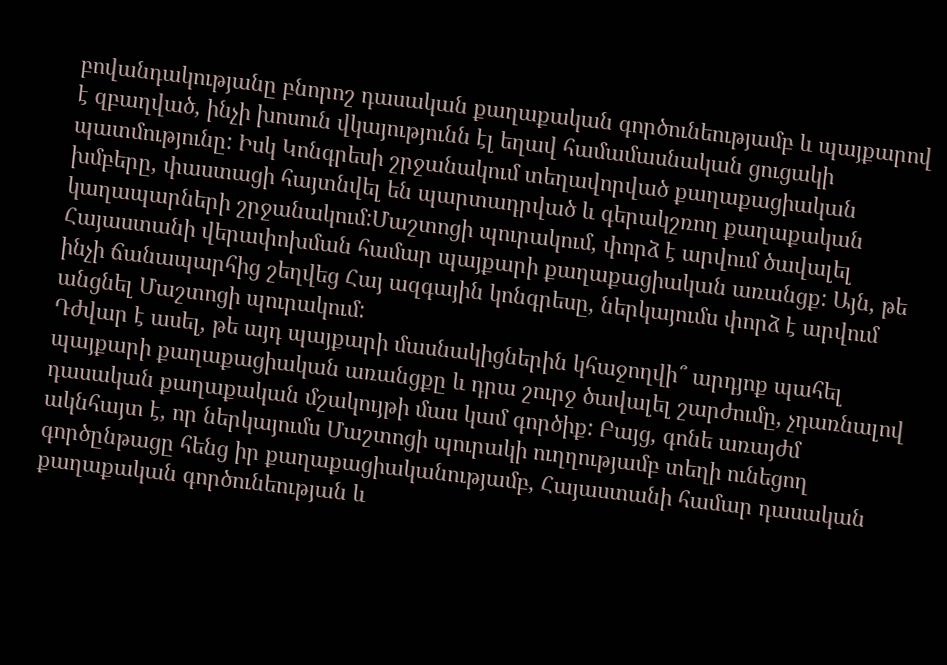բովանդակությանը բնորոշ դասական քաղաքական գործունեությամբ և պայքարով է զբաղված, ինչի խոսուն վկայությունն էլ եղավ համամասնական ցուցակի պատմությունը: Իսկ Կոնգրեսի շրջանակում տեղավորված քաղաքացիական խմբերը, փաստացի հայտնվել են պարտադրված և գերակշռող քաղաքական կաղապարների շրջանակում:Մաշտոցի պուրակում, փորձ է արվում ծավալել Հայաստանի վերափոխման համար պայքարի քաղաքացիական առանցք: Այն, թե ինչի ճանապարհից շեղվեց Հայ ազգային կոնգրեսը, ներկայումս փորձ է արվում անցնել Մաշտոցի պուրակում:
Դժվար է ասել, թե այդ պայքարի մասնակիցներին կհաջողվի՞ արդյոք պահել պայքարի քաղաքացիական առանցքը և դրա շուրջ ծավալել շարժումը, չդառնալով դասական քաղաքական մշակույթի մաս կամ գործիք: Բայց, գոնե առայժմ ակնհայտ է, որ ներկայումս Մաշտոցի պուրակի ուղղությամբ տեղի ունեցող գործընթացը հենց իր քաղաքացիականությամբ, Հայաստանի համար դասական քաղաքական գործունեության և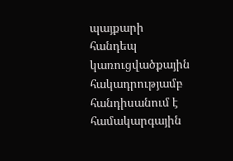պայքարի հանդեպ կառուցվածքային հակադրությամբ հանդիսանում է համակարգային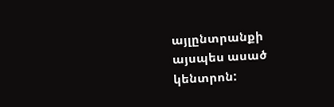այլընտրանքի այսպես ասած կենտրոն: